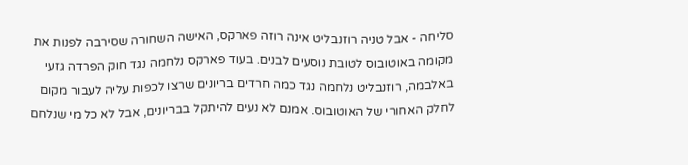סליחה - אבל טניה רוזנבליט אינה רוזה פארקס, האישה השחורה שסירבה לפנות את מקומה באוטובוס לטובת נוסעים לבנים. בעוד פארקס נלחמה נגד חוק הפרדה גזעי באלבמה, רוזנבליט נלחמה נגד כמה חרדים בריונים שרצו לכפות עליה לעבור מקום לחלק האחורי של האוטובוס. אמנם לא נעים להיתקל בבריונים, אבל לא כל מי שנלחם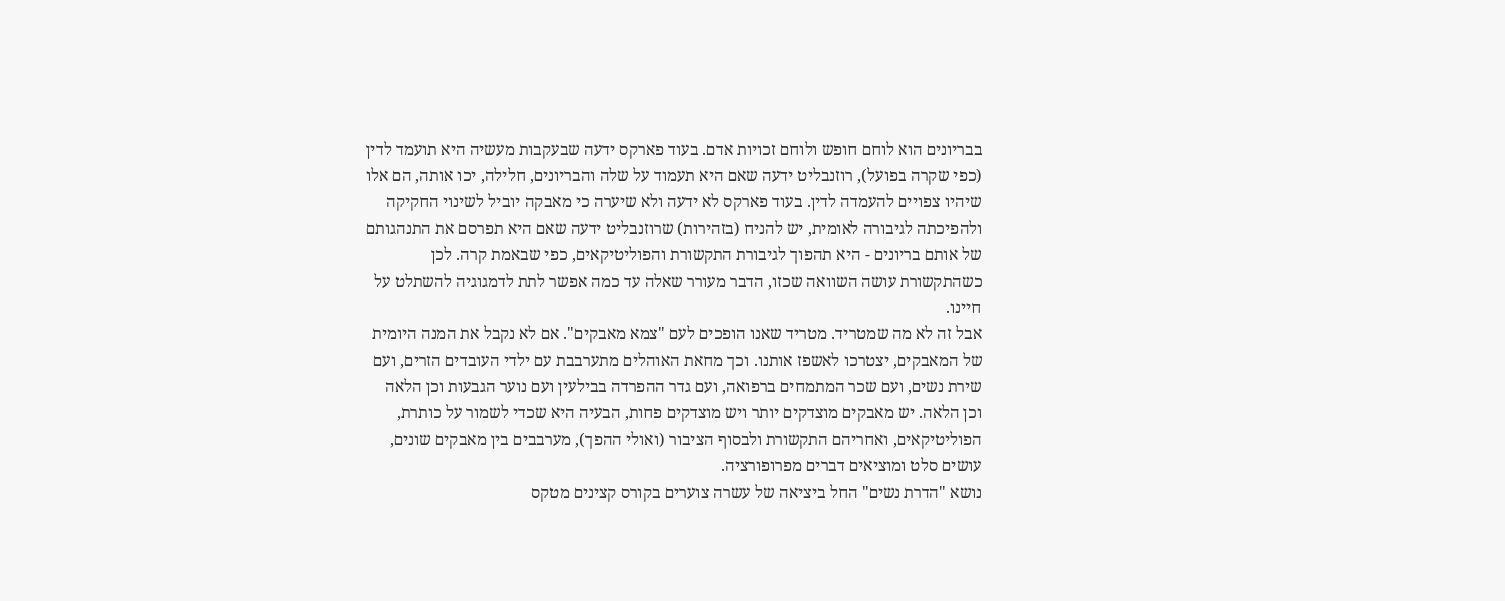בבריונים הוא לוחם חופש ולוחם זכויות אדם. בעוד פארקס ידעה שבעקבות מעשיה היא תועמד לדין (כפי שקרה בפועל), רוזנבליט ידעה שאם היא תעמוד על שלה והבריונים, חלילה, יכו אותה, הם אלו שיהיו צפויים להעמדה לדין. בעוד פארקס לא ידעה ולא שיערה כי מאבקה יוביל לשינוי החקיקה ולהפיכתה לגיבורה לאומית, יש להניח (בזהירות) שרוזנבליט ידעה שאם היא תפרסם את התנהגותם של אותם בריונים - היא תהפוך לגיבורת התקשורת והפוליטיקאים, כפי שבאמת קרה. לכן כשהתקשורת עושה השוואה שכזו, הדבר מעורר שאלה עד כמה אפשר לתת לדמגוגיה להשתלט על חיינו.
אבל זה לא מה שמטריד. מטריד שאנו הופכים לעם "צמא מאבקים". אם לא נקבל את המנה היומית של המאבקים, יצטרכו לאשפז אותנו. וכך מחאת האוהלים מתערבבת עם ילדי העובדים הזרים, ועם שירת נשים, ועם שכר המתמחים ברפואה, ועם גדר ההפרדה בבילעין ועם נוער הגבעות וכן הלאה וכן הלאה. יש מאבקים מוצדקים יותר ויש מוצדקים פחות, הבעיה היא שכדי לשמור על כותרת, הפוליטיקאים, ואחריהם התקשורת ולבסוף הציבור (ואולי ההפך), מערבבים בין מאבקים שונים, עושים סלט ומוציאים דברים מפרופורציה.
נושא "הדרת נשים" החל ביציאה של עשרה צוערים בקורס קצינים מטקס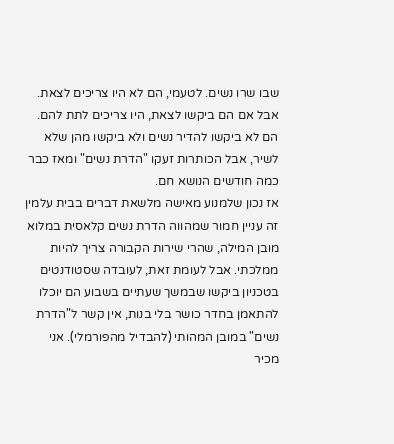שבו שרו נשים. לטעמי, הם לא היו צריכים לצאת. אבל אם הם ביקשו לצאת, היו צריכים לתת להם. הם לא ביקשו להדיר נשים ולא ביקשו מהן שלא לשיר, אבל הכותרות זעקו "הדרת נשים" ומאז כבר כמה חודשים הנושא חם.
אז נכון שלמנוע מאישה מלשאת דברים בבית עלמין זה עניין חמור שמהווה הדרת נשים קלאסית במלוא מובן המילה, שהרי שירות הקבורה צריך להיות ממלכתי. אבל לעומת זאת, לעובדה שסטודנטים בטכניון ביקשו שבמשך שעתיים בשבוע הם יוכלו להתאמן בחדר כושר בלי בנות, אין קשר ל"הדרת נשים" במובן המהותי (להבדיל מהפורמלי). אני מכיר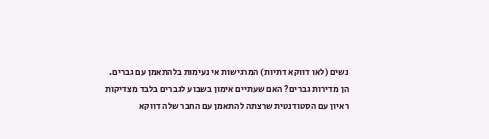נשים (לאו דווקא דתיות) המרגישות אי נעימות בלהתאמן עם גברים. הן מדירות גברים? האם שעתיים אימון בשבוע לגברים בלבד מצדיקות ראיון עם הסטודנטית שרצתה להתאמן עם החבר שלה דווקא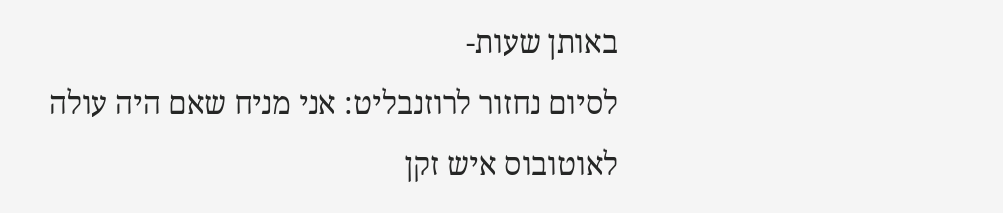באותן שעות-
לסיום נחזור לרוזנבליט: אני מניח שאם היה עולה לאוטובוס איש זקן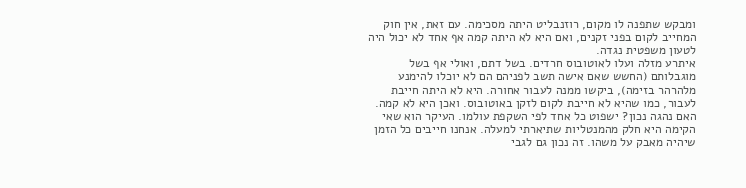ומבקש שתפנה לו מקום, רוזנבליט היתה מסכימה. עם זאת, אין חוק המחייב לקום בפני זקנים, ואם היא לא היתה קמה אף אחד לא יכול היה לטעון משפטית נגדה.
איתרע מזלה ועלו לאוטובוס חרדים. בשל דתם, ואולי אף בשל מוגבלותם (החשש שאם אישה תשב לפניהם הם לא יוכלו להימנע מלהרהר בזימה), ביקשו ממנה לעבור אחורה. היא לא היתה חייבת לעבור, כמו שהיא לא חייבת לקום לזקן באוטובוס. ואכן היא לא קמה. האם נהגה נכון? ישפוט כל אחד לפי השקפת עולמו. העיקר הוא שאי הקימה היא חלק מהמנטליות שתיארתי למעלה. אנחנו חייבים כל הזמן שיהיה מאבק על משהו. זה נכון גם לגבי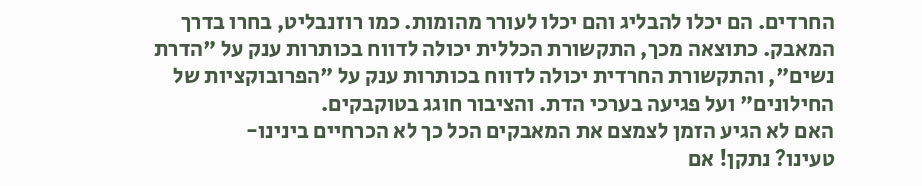החרדים. הם יכלו להבליג והם יכלו לעורר מהומות. כמו רוזנבליט, בחרו בדרך המאבק. כתוצאה מכך, התקשורת הכללית יכולה לדווח בכותרות ענק על "הדרת נשים", והתקשורת החרדית יכולה לדווח בכותרות ענק על "הפרובוקציות של החילונים" ועל פגיעה בערכי הדת. והציבור חוגג בטוקבקים.
האם לא הגיע הזמן לצמצם את המאבקים הכל כך לא הכרחיים בינינו-
טעינו? נתקן! אם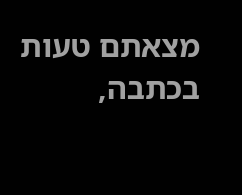מצאתם טעות בכתבה,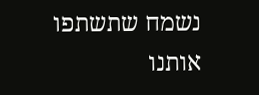נשמח שתשתפו אותנו